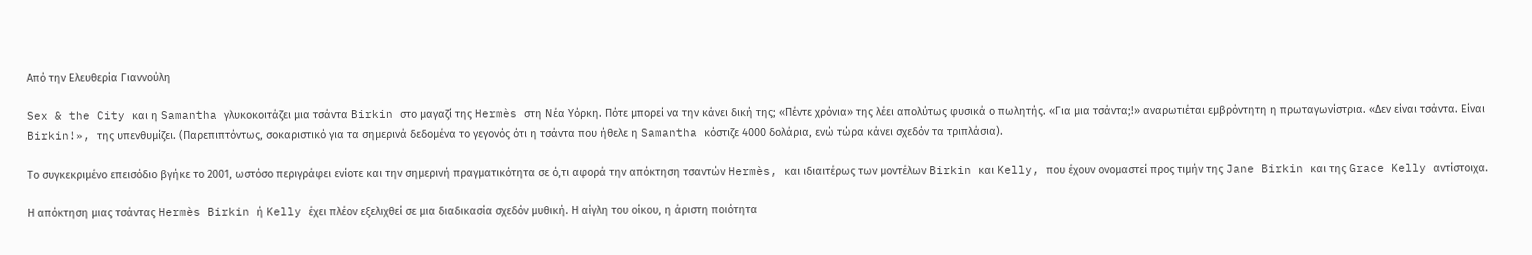Από την Ελευθερία Γιαννούλη

Sex & the City και η Samantha γλυκοκοιτάζει μια τσάντα Birkin στο μαγαζί της Hermès στη Νέα Υόρκη. Πότε μπορεί να την κάνει δική της; «Πέντε χρόνια» της λέει απολύτως φυσικά ο πωλητής. «Για μια τσάντα;!» αναρωτιέται εμβρόντητη η πρωταγωνίστρια. «Δεν είναι τσάντα. Είναι Birkin!», της υπενθυμίζει. (Παρεπιπτόντως, σοκαριστικό για τα σημερινά δεδομένα το γεγονός ότι η τσάντα που ήθελε η Samantha κόστιζε 4000 δολάρια, ενώ τώρα κάνει σχεδόν τα τριπλάσια).

Το συγκεκριμένο επεισόδιο βγήκε το 2001, ωστόσο περιγράφει ενίοτε και την σημερινή πραγματικότητα σε ό,τι αφορά την απόκτηση τσαντών Hermès, και ιδιαιτέρως των μοντέλων Birkin και Kelly, που έχουν ονομαστεί προς τιμήν της Jane Birkin και της Grace Kelly αντίστοιχα.

Η απόκτηση μιας τσάντας Hermès Birkin ή Kelly έχει πλέον εξελιχθεί σε μια διαδικασία σχεδόν μυθική. Η αίγλη του οίκου, η άριστη ποιότητα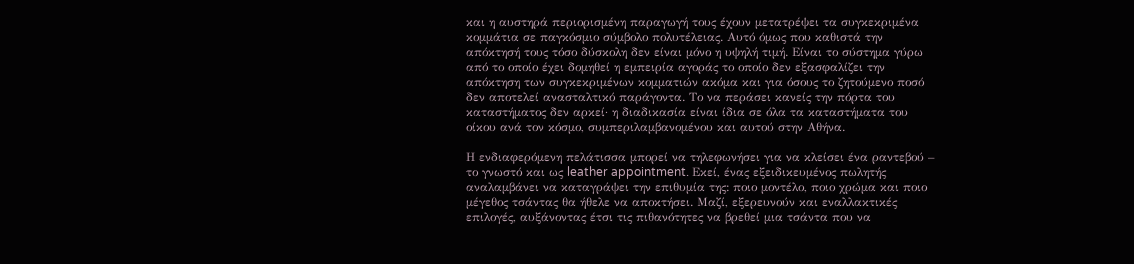και η αυστηρά περιορισμένη παραγωγή τους έχουν μετατρέψει τα συγκεκριμένα κομμάτια σε παγκόσμιο σύμβολο πολυτέλειας. Αυτό όμως που καθιστά την απόκτησή τους τόσο δύσκολη δεν είναι μόνο η υψηλή τιμή. Είναι το σύστημα γύρω από το οποίο έχει δομηθεί η εμπειρία αγοράς το οποίο δεν εξασφαλίζει την απόκτηση των συγκεκριμένων κομματιών ακόμα και για όσους το ζητούμενο ποσό δεν αποτελεί ανασταλτικό παράγοντα. Το να περάσει κανείς την πόρτα του καταστήματος δεν αρκεί· η διαδικασία είναι ίδια σε όλα τα καταστήματα του οίκου ανά τον κόσμο, συμπεριλαμβανομένου και αυτού στην Αθήνα.

Η ενδιαφερόμενη πελάτισσα μπορεί να τηλεφωνήσει για να κλείσει ένα ραντεβού – το γνωστό και ως leather appointment. Εκεί, ένας εξειδικευμένος πωλητής αναλαμβάνει να καταγράψει την επιθυμία της: ποιο μοντέλο, ποιο χρώμα και ποιο μέγεθος τσάντας θα ήθελε να αποκτήσει. Μαζί, εξερευνούν και εναλλακτικές επιλογές, αυξάνοντας έτσι τις πιθανότητες να βρεθεί μια τσάντα που να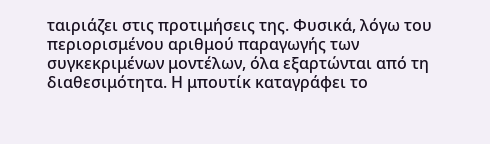ταιριάζει στις προτιμήσεις της. Φυσικά, λόγω του περιορισμένου αριθμού παραγωγής των συγκεκριμένων μοντέλων, όλα εξαρτώνται από τη διαθεσιμότητα. Η μπουτίκ καταγράφει το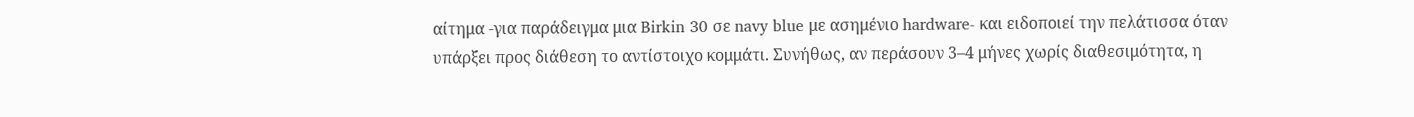αίτημα -για παράδειγμα μια Birkin 30 σε navy blue με ασημένιο hardware- και ειδοποιεί την πελάτισσα όταν υπάρξει προς διάθεση το αντίστοιχο κομμάτι. Συνήθως, αν περάσουν 3–4 μήνες χωρίς διαθεσιμότητα, η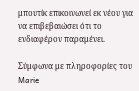μπουτίκ επικοινωνεί εκ νέου για να επιβεβαιώσει ότι το ενδιαφέρον παραμένει.

Σύμφωνα με πληροφορίες του Marie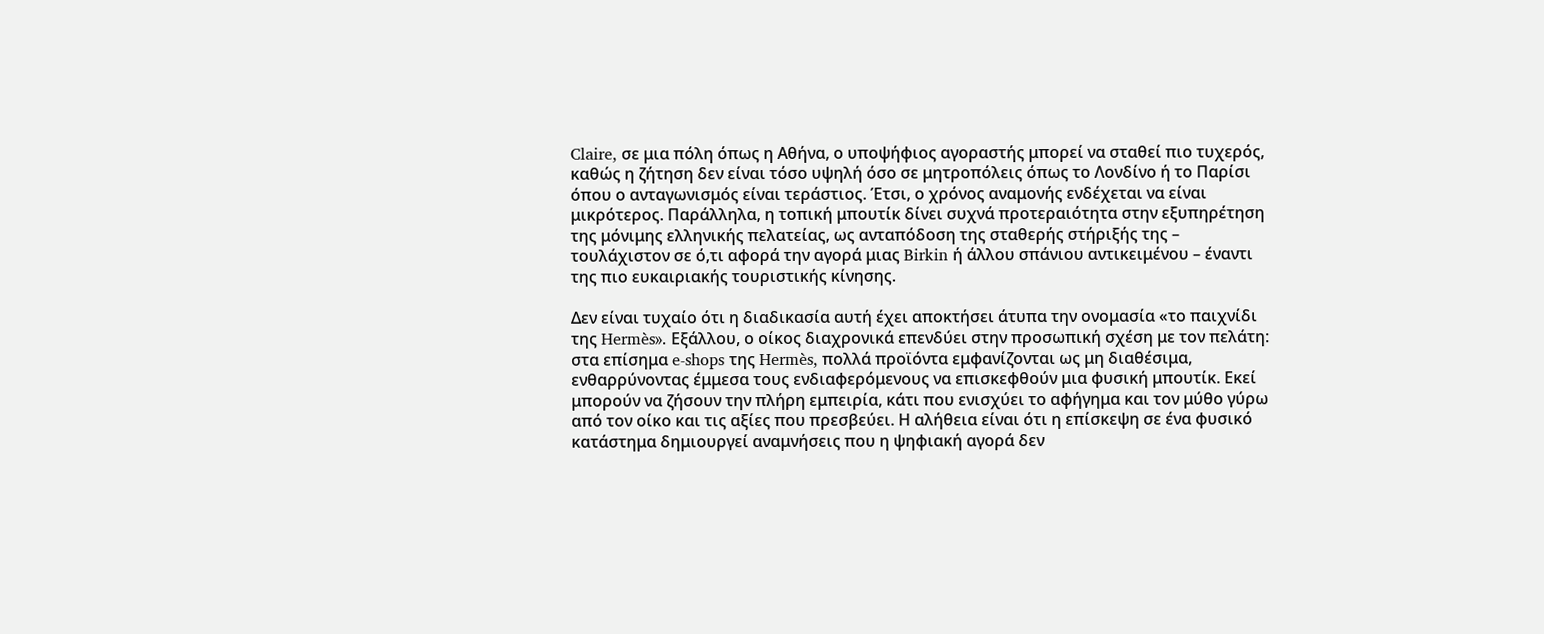Claire, σε μια πόλη όπως η Αθήνα, ο υποψήφιος αγοραστής μπορεί να σταθεί πιο τυχερός, καθώς η ζήτηση δεν είναι τόσο υψηλή όσο σε μητροπόλεις όπως το Λονδίνο ή το Παρίσι όπου ο ανταγωνισμός είναι τεράστιος. Έτσι, ο χρόνος αναμονής ενδέχεται να είναι μικρότερος. Παράλληλα, η τοπική μπουτίκ δίνει συχνά προτεραιότητα στην εξυπηρέτηση της μόνιμης ελληνικής πελατείας, ως ανταπόδοση της σταθερής στήριξής της – τουλάχιστον σε ό,τι αφορά την αγορά μιας Birkin ή άλλου σπάνιου αντικειμένου – έναντι της πιο ευκαιριακής τουριστικής κίνησης.

Δεν είναι τυχαίο ότι η διαδικασία αυτή έχει αποκτήσει άτυπα την ονομασία «το παιχνίδι της Hermès». Εξάλλου, ο οίκος διαχρονικά επενδύει στην προσωπική σχέση με τον πελάτη: στα επίσημα e-shops της Hermès, πολλά προϊόντα εμφανίζονται ως μη διαθέσιμα, ενθαρρύνοντας έμμεσα τους ενδιαφερόμενους να επισκεφθούν μια φυσική μπουτίκ. Εκεί μπορούν να ζήσουν την πλήρη εμπειρία, κάτι που ενισχύει το αφήγημα και τον μύθο γύρω από τον οίκο και τις αξίες που πρεσβεύει. Η αλήθεια είναι ότι η επίσκεψη σε ένα φυσικό κατάστημα δημιουργεί αναμνήσεις που η ψηφιακή αγορά δεν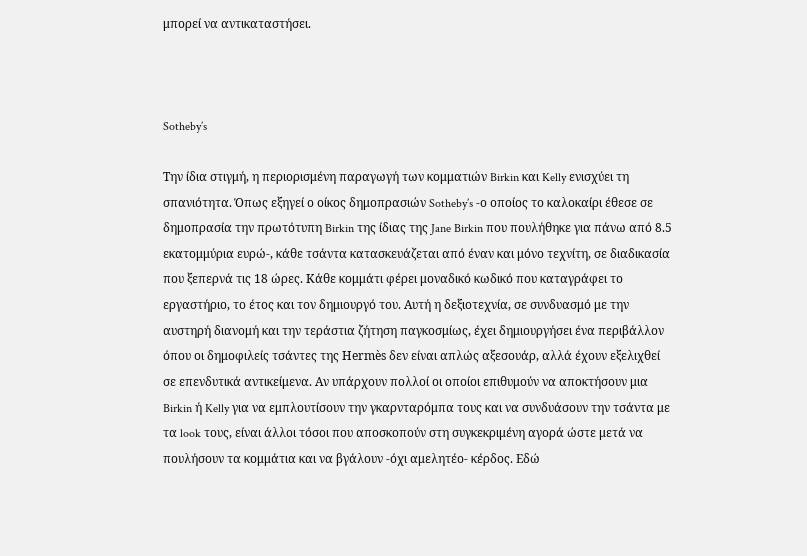μπορεί να αντικαταστήσει.



Sotheby’s

Την ίδια στιγμή, η περιορισμένη παραγωγή των κομματιών Birkin και Kelly ενισχύει τη σπανιότητα. Όπως εξηγεί ο οίκος δημοπρασιών Sotheby’s -ο οποίος το καλοκαίρι έθεσε σε δημοπρασία την πρωτότυπη Birkin της ίδιας της Jane Birkin που πουλήθηκε για πάνω από 8.5 εκατομμύρια ευρώ-, κάθε τσάντα κατασκευάζεται από έναν και μόνο τεχνίτη, σε διαδικασία που ξεπερνά τις 18 ώρες. Κάθε κομμάτι φέρει μοναδικό κωδικό που καταγράφει το εργαστήριο, το έτος και τον δημιουργό του. Αυτή η δεξιοτεχνία, σε συνδυασμό με την αυστηρή διανομή και την τεράστια ζήτηση παγκοσμίως, έχει δημιουργήσει ένα περιβάλλον όπου οι δημοφιλείς τσάντες της Hermès δεν είναι απλώς αξεσουάρ, αλλά έχουν εξελιχθεί σε επενδυτικά αντικείμενα. Αν υπάρχουν πολλοί οι οποίοι επιθυμούν να αποκτήσουν μια Birkin ή Kelly για να εμπλουτίσουν την γκαρνταρόμπα τους και να συνδυάσουν την τσάντα με τα look τους, είναι άλλοι τόσοι που αποσκοπούν στη συγκεκριμένη αγορά ώστε μετά να πουλήσουν τα κομμάτια και να βγάλουν -όχι αμελητέο- κέρδος. Εδώ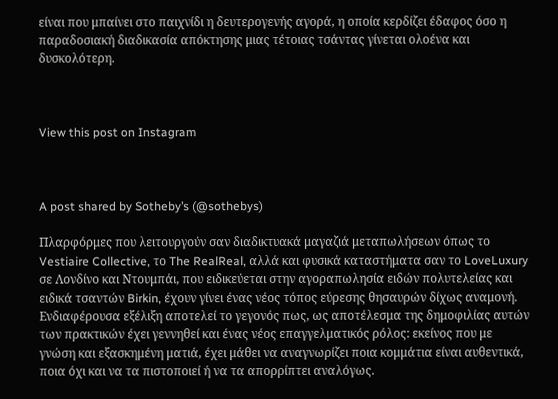είναι που μπαίνει στο παιχνίδι η δευτερογενής αγορά, η οποία κερδίζει έδαφος όσο η παραδοσιακή διαδικασία απόκτησης μιας τέτοιας τσάντας γίνεται ολοένα και δυσκολότερη.



View this post on Instagram



A post shared by Sotheby’s (@sothebys)

Πλαρφόρμες που λειτουργούν σαν διαδικτυακά μαγαζιά μεταπωλήσεων όπως το Vestiaire Collective, το The RealReal, αλλά και φυσικά καταστήματα σαν το LoveLuxury σε Λονδίνο και Ντουμπάι, που ειδικεύεται στην αγοραπωλησία ειδών πολυτελείας και ειδικά τσαντών Birkin, έχουν γίνει ένας νέος τόπος εύρεσης θησαυρών δίχως αναμονή. Ενδιαφέρουσα εξέλιξη αποτελεί το γεγονός πως, ως αποτέλεσμα της δημοφιλίας αυτών των πρακτικών έχει γεννηθεί και ένας νέος επαγγελματικός ρόλος: εκείνος που με γνώση και εξασκημένη ματιά, έχει μάθει να αναγνωρίζει ποια κομμάτια είναι αυθεντικά, ποια όχι και να τα πιστοποιεί ή να τα απορρίπτει αναλόγως.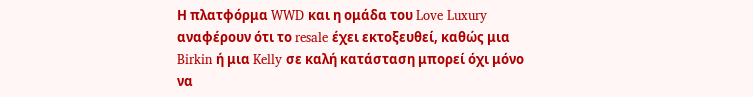Η πλατφόρμα WWD και η ομάδα του Love Luxury αναφέρουν ότι το resale έχει εκτοξευθεί, καθώς μια Birkin ή μια Kelly σε καλή κατάσταση μπορεί όχι μόνο να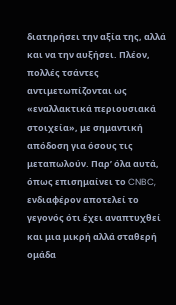διατηρήσει την αξία της, αλλά και να την αυξήσει. Πλέον, πολλές τσάντες αντιμετωπίζονται ως «εναλλακτικά περιουσιακά στοιχεία», με σημαντική απόδοση για όσους τις μεταπωλούν. Παρ’ όλα αυτά, όπως επισημαίνει το CNBC, ενδιαφέρον αποτελεί το γεγονός ότι έχει αναπτυχθεί και μια μικρή αλλά σταθερή ομάδα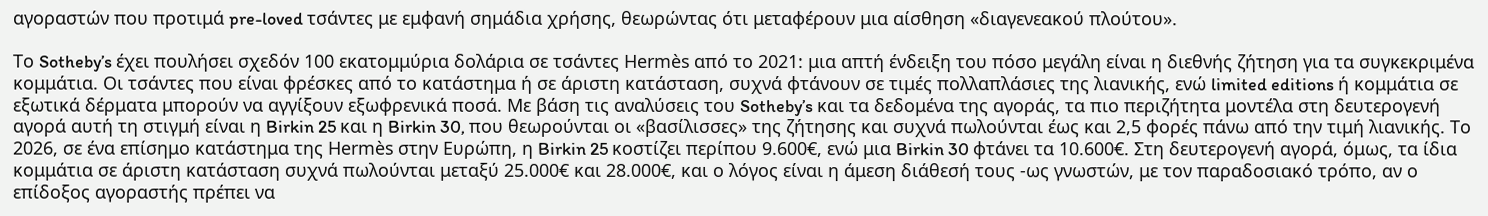αγοραστών που προτιμά pre-loved τσάντες με εμφανή σημάδια χρήσης, θεωρώντας ότι μεταφέρουν μια αίσθηση «διαγενεακού πλούτου».

Το Sotheby’s έχει πουλήσει σχεδόν 100 εκατομμύρια δολάρια σε τσάντες Hermès από το 2021: μια απτή ένδειξη του πόσο μεγάλη είναι η διεθνής ζήτηση για τα συγκεκριμένα κομμάτια. Οι τσάντες που είναι φρέσκες από το κατάστημα ή σε άριστη κατάσταση, συχνά φτάνουν σε τιμές πολλαπλάσιες της λιανικής, ενώ limited editions ή κομμάτια σε εξωτικά δέρματα μπορούν να αγγίξουν εξωφρενικά ποσά. Με βάση τις αναλύσεις του Sotheby’s και τα δεδομένα της αγοράς, τα πιο περιζήτητα μοντέλα στη δευτερογενή αγορά αυτή τη στιγμή είναι η Birkin 25 και η Birkin 30, που θεωρούνται οι «βασίλισσες» της ζήτησης και συχνά πωλούνται έως και 2,5 φορές πάνω από την τιμή λιανικής. Το 2026, σε ένα επίσημο κατάστημα της Hermès στην Ευρώπη, η Birkin 25 κοστίζει περίπου 9.600€, ενώ μια Birkin 30 φτάνει τα 10.600€. Στη δευτερογενή αγορά, όμως, τα ίδια κομμάτια σε άριστη κατάσταση συχνά πωλούνται μεταξύ 25.000€ και 28.000€, και ο λόγος είναι η άμεση διάθεσή τους -ως γνωστών, με τον παραδοσιακό τρόπο, αν ο επίδοξος αγοραστής πρέπει να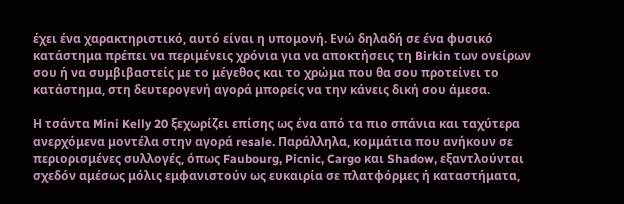έχει ένα χαρακτηριστικό, αυτό είναι η υπομονή. Ενώ δηλαδή σε ένα φυσικό κατάστημα πρέπει να περιμένεις χρόνια για να αποκτήσεις τη Birkin των ονείρων σου ή να συμβιβαστείς με το μέγεθος και το χρώμα που θα σου προτείνει το κατάστημα, στη δευτερογενή αγορά μπορείς να την κάνεις δική σου άμεσα.

Η τσάντα Mini Kelly 20 ξεχωρίζει επίσης ως ένα από τα πιο σπάνια και ταχύτερα ανερχόμενα μοντέλα στην αγορά resale. Παράλληλα, κομμάτια που ανήκουν σε περιορισμένες συλλογές, όπως Faubourg, Picnic, Cargo και Shadow, εξαντλούνται σχεδόν αμέσως μόλις εμφανιστούν ως ευκαιρία σε πλατφόρμες ή καταστήματα,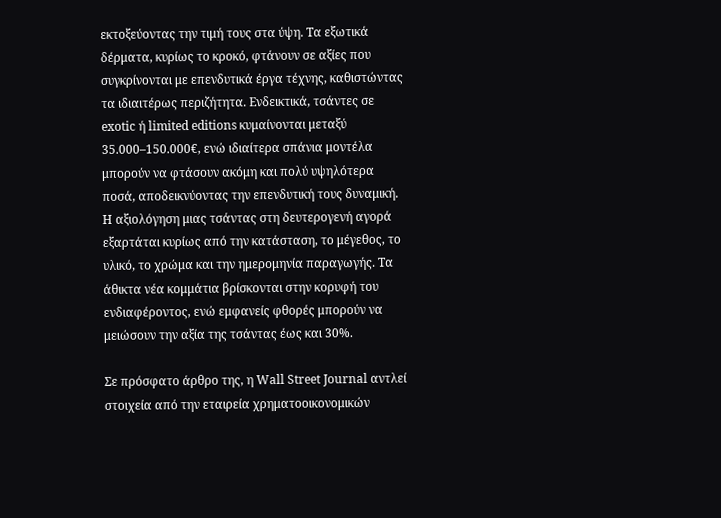εκτοξεύοντας την τιμή τους στα ύψη. Τα εξωτικά δέρματα, κυρίως το κροκό, φτάνουν σε αξίες που συγκρίνονται με επενδυτικά έργα τέχνης, καθιστώντας τα ιδιαιτέρως περιζήτητα. Ενδεικτικά, τσάντες σε exotic ή limited editions κυμαίνονται μεταξύ 35.000–150.000€, ενώ ιδιαίτερα σπάνια μοντέλα μπορούν να φτάσουν ακόμη και πολύ υψηλότερα ποσά, αποδεικνύοντας την επενδυτική τους δυναμική. Η αξιολόγηση μιας τσάντας στη δευτερογενή αγορά εξαρτάται κυρίως από την κατάσταση, το μέγεθος, το υλικό, το χρώμα και την ημερομηνία παραγωγής. Τα άθικτα νέα κομμάτια βρίσκονται στην κορυφή του ενδιαφέροντος, ενώ εμφανείς φθορές μπορούν να μειώσουν την αξία της τσάντας έως και 30%.

Σε πρόσφατο άρθρο της, η Wall Street Journal αντλεί στοιχεία από την εταιρεία χρηματοοικονομικών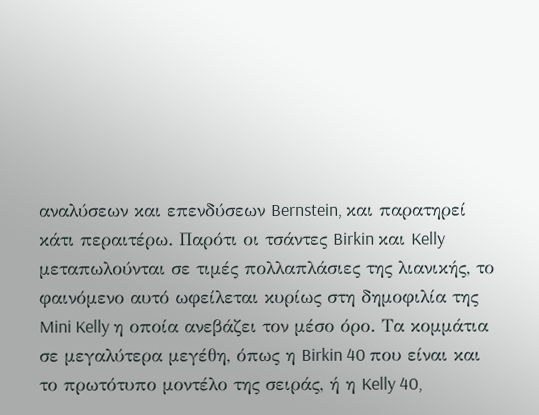αναλύσεων και επενδύσεων Bernstein, και παρατηρεί κάτι περαιτέρω. Παρότι οι τσάντες Birkin και Kelly μεταπωλούνται σε τιμές πολλαπλάσιες της λιανικής, το φαινόμενο αυτό ωφείλεται κυρίως στη δημοφιλία της Mini Kelly η οποία ανεβάζει τον μέσο όρο. Τα κομμάτια σε μεγαλύτερα μεγέθη, όπως η Birkin 40 που είναι και το πρωτότυπο μοντέλο της σειράς, ή η Kelly 40,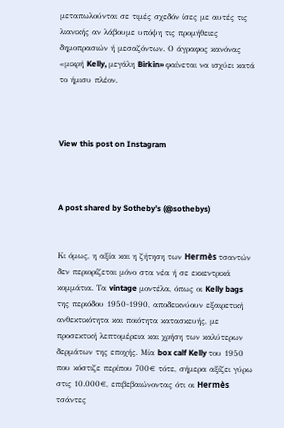μεταπωλούνται σε τιμές σχεδόν ίσες με αυτές τις λιανικής αν λάβουμε υπόψη τις προμήθειες δημοπρασιών ή μεσαζόντων. Ο άγραφος κανόνας «μικρή Kelly, μεγάλη Birkin» φαίνεται να ισχύει κατά το ήμισυ πλέον.



View this post on Instagram



A post shared by Sotheby’s (@sothebys)


Κι όμως, η αξία και η ζήτηση των Hermès τσαντών δεν περιορίζεται μόνο στα νέα ή σε εκκεντρικά κομμάτια. Τα vintage μοντέλα, όπως οι Kelly bags της περιόδου 1950-1990, αποδεικνύουν εξαιρετική ανθεκτικότητα και ποιότητα κατασκευής, με προσεκτική λεπτομέρεια και χρήση των καλύτερων δερμάτων της εποχής. Μία box calf Kelly του 1950 που κόστιζε περίπου 700€ τότε, σήμερα αξίζει γύρω στις 10.000€, επιβεβαιώνοντας ότι οι Hermès τσάντες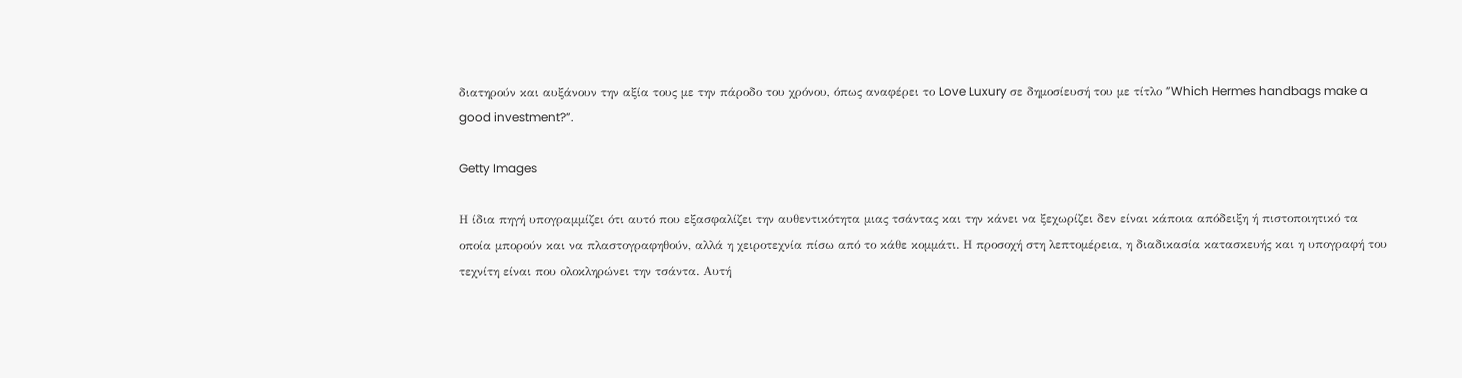διατηρούν και αυξάνουν την αξία τους με την πάροδο του χρόνου, όπως αναφέρει το Love Luxury σε δημοσίευσή του με τίτλο ”Which Hermes handbags make a good investment?”.

Getty Images

Η ίδια πηγή υπογραμμίζει ότι αυτό που εξασφαλίζει την αυθεντικότητα μιας τσάντας και την κάνει να ξεχωρίζει δεν είναι κάποια απόδειξη ή πιστοποιητικό τα οποία μπορούν και να πλαστογραφηθούν, αλλά η χειροτεχνία πίσω από το κάθε κομμάτι. Η προσοχή στη λεπτομέρεια, η διαδικασία κατασκευής και η υπογραφή του τεχνίτη είναι που ολοκληρώνει την τσάντα. Αυτή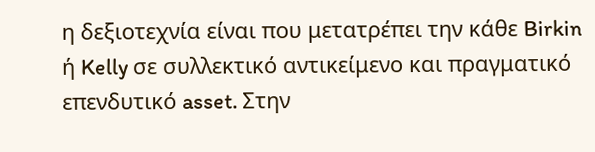η δεξιοτεχνία είναι που μετατρέπει την κάθε Birkin ή Kelly σε συλλεκτικό αντικείμενο και πραγματικό επενδυτικό asset. Στην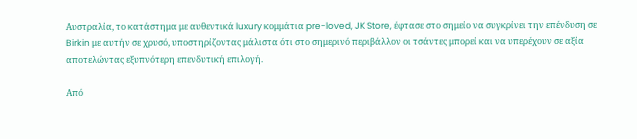Αυστραλία, το κατάστημα με αυθεντικά luxury κομμάτια pre-loved, JK Store, έφτασε στο σημείο να συγκρίνει την επένδυση σε Birkin με αυτήν σε χρυσό, υποστηρίζοντας μάλιστα ότι στο σημερινό περιβάλλον οι τσάντες μπορεί και να υπερέχουν σε αξία αποτελώντας εξυπνότερη επενδυτική επιλογή.

Από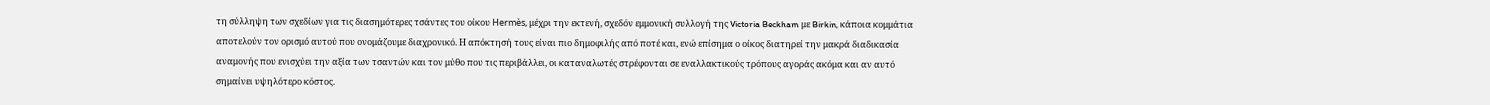τη σύλληψη των σχεδίων για τις διασημότερες τσάντες του οίκου Hermès, μέχρι την εκτενή, σχεδόν εμμονική συλλογή της Victoria Beckham με Birkin, κάποια κομμάτια αποτελούν τον ορισμό αυτού που ονομάζουμε διαχρονικό. Η απόκτησή τους είναι πιο δημοφιλής από ποτέ και, ενώ επίσημα ο οίκος διατηρεί την μακρά διαδικασία αναμονής που ενισχύει την αξία των τσαντών και τον μύθο που τις περιβάλλει, οι καταναλωτές στρέφονται σε εναλλακτικούς τρόπους αγοράς ακόμα και αν αυτό σημαίνει υψηλότερο κόστος.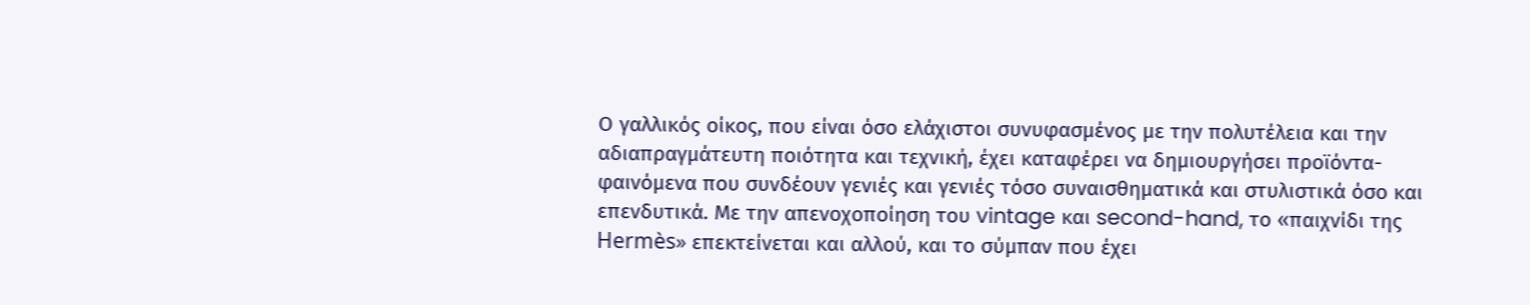Ο γαλλικός οίκος, που είναι όσο ελάχιστοι συνυφασμένος με την πολυτέλεια και την αδιαπραγμάτευτη ποιότητα και τεχνική, έχει καταφέρει να δημιουργήσει προϊόντα- φαινόμενα που συνδέουν γενιές και γενιές τόσο συναισθηματικά και στυλιστικά όσο και επενδυτικά. Με την απενοχοποίηση του vintage και second-hand, το «παιχνίδι της Hermès» επεκτείνεται και αλλού, και το σύμπαν που έχει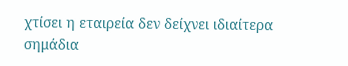χτίσει η εταιρεία δεν δείχνει ιδιαίτερα σημάδια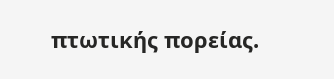πτωτικής πορείας.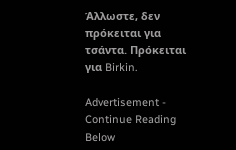Άλλωστε, δεν πρόκειται για τσάντα. Πρόκειται για Birkin.

Advertisement - Continue Reading Below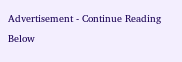Advertisement - Continue Reading Below